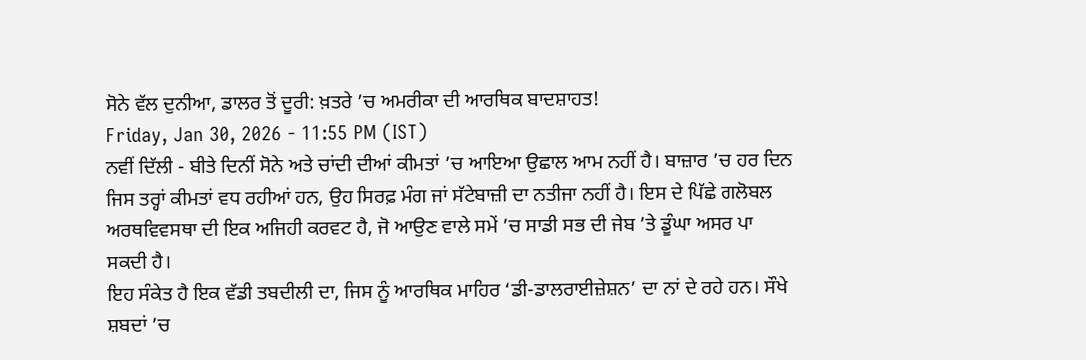ਸੋਨੇ ਵੱਲ ਦੁਨੀਆ, ਡਾਲਰ ਤੋਂ ਦੂਰੀ: ਖ਼ਤਰੇ ’ਚ ਅਮਰੀਕਾ ਦੀ ਆਰਥਿਕ ਬਾਦਸ਼ਾਹਤ!
Friday, Jan 30, 2026 - 11:55 PM (IST)
ਨਵੀਂ ਦਿੱਲੀ - ਬੀਤੇ ਦਿਨੀਂ ਸੋਨੇ ਅਤੇ ਚਾਂਦੀ ਦੀਆਂ ਕੀਮਤਾਂ ’ਚ ਆਇਆ ਉਛਾਲ ਆਮ ਨਹੀਂ ਹੈ। ਬਾਜ਼ਾਰ ’ਚ ਹਰ ਦਿਨ ਜਿਸ ਤਰ੍ਹਾਂ ਕੀਮਤਾਂ ਵਧ ਰਹੀਆਂ ਹਨ, ਉਹ ਸਿਰਫ਼ ਮੰਗ ਜਾਂ ਸੱਟੇਬਾਜ਼ੀ ਦਾ ਨਤੀਜਾ ਨਹੀਂ ਹੈ। ਇਸ ਦੇ ਪਿੱਛੇ ਗਲੋਬਲ ਅਰਥਵਿਵਸਥਾ ਦੀ ਇਕ ਅਜਿਹੀ ਕਰਵਟ ਹੈ, ਜੋ ਆਉਣ ਵਾਲੇ ਸਮੇਂ ’ਚ ਸਾਡੀ ਸਭ ਦੀ ਜੇਬ ’ਤੇ ਡੂੰਘਾ ਅਸਰ ਪਾ ਸਕਦੀ ਹੈ।
ਇਹ ਸੰਕੇਤ ਹੈ ਇਕ ਵੱਡੀ ਤਬਦੀਲੀ ਦਾ, ਜਿਸ ਨੂੰ ਆਰਥਿਕ ਮਾਹਿਰ ‘ਡੀ-ਡਾਲਰਾਈਜ਼ੇਸ਼ਨ’ ਦਾ ਨਾਂ ਦੇ ਰਹੇ ਹਨ। ਸੌਖੇ ਸ਼ਬਦਾਂ ’ਚ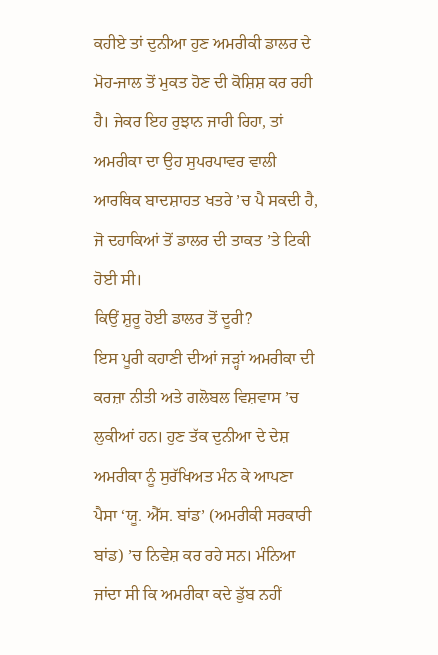ਕਹੀਏ ਤਾਂ ਦੁਨੀਆ ਹੁਣ ਅਮਰੀਕੀ ਡਾਲਰ ਦੇ ਮੋਹ-ਜਾਲ ਤੋਂ ਮੁਕਤ ਹੋਣ ਦੀ ਕੋਸ਼ਿਸ਼ ਕਰ ਰਹੀ ਹੈ। ਜੇਕਰ ਇਹ ਰੁਝਾਨ ਜਾਰੀ ਰਿਹਾ, ਤਾਂ ਅਮਰੀਕਾ ਦਾ ਉਹ ਸੁਪਰਪਾਵਰ ਵਾਲੀ ਆਰਥਿਕ ਬਾਦਸ਼ਾਹਤ ਖਤਰੇ ’ਚ ਪੈ ਸਕਦੀ ਹੈ, ਜੋ ਦਹਾਕਿਆਂ ਤੋਂ ਡਾਲਰ ਦੀ ਤਾਕਤ ’ਤੇ ਟਿਕੀ ਹੋਈ ਸੀ।
ਕਿਉਂ ਸ਼ੁਰੂ ਹੋਈ ਡਾਲਰ ਤੋਂ ਦੂਰੀ?
ਇਸ ਪੂਰੀ ਕਹਾਣੀ ਦੀਆਂ ਜੜ੍ਹਾਂ ਅਮਰੀਕਾ ਦੀ ਕਰਜ਼ਾ ਨੀਤੀ ਅਤੇ ਗਲੋਬਲ ਵਿਸ਼ਵਾਸ ’ਚ ਲੁਕੀਆਂ ਹਨ। ਹੁਣ ਤੱਕ ਦੁਨੀਆ ਦੇ ਦੇਸ਼ ਅਮਰੀਕਾ ਨੂੰ ਸੁਰੱਖਿਅਤ ਮੰਨ ਕੇ ਆਪਣਾ ਪੈਸਾ ‘ਯੂ. ਐੱਸ. ਬਾਂਡ’ (ਅਮਰੀਕੀ ਸਰਕਾਰੀ ਬਾਂਡ) ’ਚ ਨਿਵੇਸ਼ ਕਰ ਰਹੇ ਸਨ। ਮੰਨਿਆ ਜਾਂਦਾ ਸੀ ਕਿ ਅਮਰੀਕਾ ਕਦੇ ਡੁੱਬ ਨਹੀਂ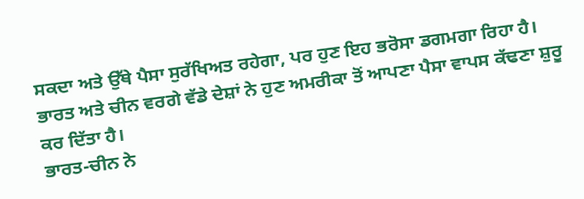ਸਕਦਾ ਅਤੇ ਉੱਥੇ ਪੈਸਾ ਸੁਰੱਖਿਅਤ ਰਹੇਗਾ, ਪਰ ਹੁਣ ਇਹ ਭਰੋਸਾ ਡਗਮਗਾ ਰਿਹਾ ਹੈ। ਭਾਰਤ ਅਤੇ ਚੀਨ ਵਰਗੇ ਵੱਡੇ ਦੇਸ਼ਾਂ ਨੇ ਹੁਣ ਅਮਰੀਕਾ ਤੋਂ ਆਪਣਾ ਪੈਸਾ ਵਾਪਸ ਕੱਢਣਾ ਸ਼ੁਰੂ ਕਰ ਦਿੱਤਾ ਹੈ।
ਭਾਰਤ-ਚੀਨ ਨੇ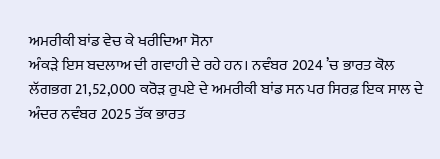ਅਮਰੀਕੀ ਬਾਂਡ ਵੇਚ ਕੇ ਖਰੀਦਿਆ ਸੋਨਾ
ਅੰਕੜੇ ਇਸ ਬਦਲਾਅ ਦੀ ਗਵਾਹੀ ਦੇ ਰਹੇ ਹਨ। ਨਵੰਬਰ 2024 ’ਚ ਭਾਰਤ ਕੋਲ ਲੱਗਭਗ 21,52,000 ਕਰੋੜ ਰੁਪਏ ਦੇ ਅਮਰੀਕੀ ਬਾਂਡ ਸਨ ਪਰ ਸਿਰਫ਼ ਇਕ ਸਾਲ ਦੇ ਅੰਦਰ ਨਵੰਬਰ 2025 ਤੱਕ ਭਾਰਤ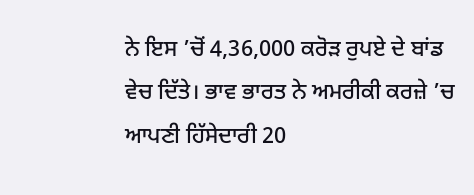ਨੇ ਇਸ ’ਚੋਂ 4,36,000 ਕਰੋੜ ਰੁਪਏ ਦੇ ਬਾਂਡ ਵੇਚ ਦਿੱਤੇ। ਭਾਵ ਭਾਰਤ ਨੇ ਅਮਰੀਕੀ ਕਰਜ਼ੇ ’ਚ ਆਪਣੀ ਹਿੱਸੇਦਾਰੀ 20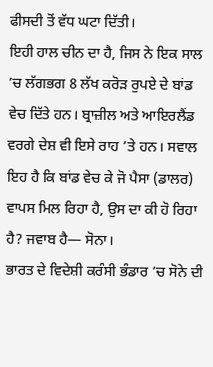ਫੀਸਦੀ ਤੋਂ ਵੱਧ ਘਟਾ ਦਿੱਤੀ।
ਇਹੀ ਹਾਲ ਚੀਨ ਦਾ ਹੈ, ਜਿਸ ਨੇ ਇਕ ਸਾਲ ’ਚ ਲੱਗਭਗ 8 ਲੱਖ ਕਰੋੜ ਰੁਪਏ ਦੇ ਬਾਂਡ ਵੇਚ ਦਿੱਤੇ ਹਨ। ਬ੍ਰਾਜ਼ੀਲ ਅਤੇ ਆਇਰਲੈਂਡ ਵਰਗੇ ਦੇਸ਼ ਵੀ ਇਸੇ ਰਾਹ ’ਤੇ ਹਨ। ਸਵਾਲ ਇਹ ਹੈ ਕਿ ਬਾਂਡ ਵੇਚ ਕੇ ਜੋ ਪੈਸਾ (ਡਾਲਰ) ਵਾਪਸ ਮਿਲ ਰਿਹਾ ਹੈ, ਉਸ ਦਾ ਕੀ ਹੋ ਰਿਹਾ ਹੈ? ਜਵਾਬ ਹੈ— ਸੋਨਾ।
ਭਾਰਤ ਦੇ ਵਿਦੇਸ਼ੀ ਕਰੰਸੀ ਭੰਡਾਰ ’ਚ ਸੋਨੇ ਦੀ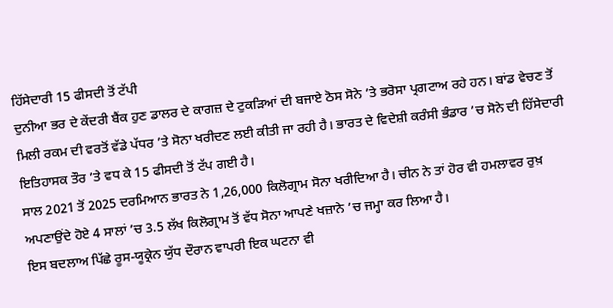ਹਿੱਸੇਦਾਰੀ 15 ਫੀਸਦੀ ਤੋਂ ਟੱਪੀ
ਦੁਨੀਆ ਭਰ ਦੇ ਕੇਂਦਰੀ ਬੈਂਕ ਹੁਣ ਡਾਲਰ ਦੇ ਕਾਗਜ਼ ਦੇ ਟੁਕੜਿਆਂ ਦੀ ਬਜਾਏ ਠੋਸ ਸੋਨੇ ’ਤੇ ਭਰੋਸਾ ਪ੍ਰਗਟਾਅ ਰਹੇ ਹਨ। ਬਾਂਡ ਵੇਚਣ ਤੋਂ ਮਿਲੀ ਰਕਮ ਦੀ ਵਰਤੋਂ ਵੱਡੇ ਪੱਧਰ ’ਤੇ ਸੋਨਾ ਖਰੀਦਣ ਲਈ ਕੀਤੀ ਜਾ ਰਹੀ ਹੈ। ਭਾਰਤ ਦੇ ਵਿਦੇਸ਼ੀ ਕਰੰਸੀ ਭੰਡਾਰ ’ਚ ਸੋਨੇ ਦੀ ਹਿੱਸੇਦਾਰੀ ਇਤਿਹਾਸਕ ਤੌਰ ’ਤੇ ਵਧ ਕੇ 15 ਫੀਸਦੀ ਤੋਂ ਟੱਪ ਗਈ ਹੈ।
ਸਾਲ 2021 ਤੋਂ 2025 ਦਰਮਿਆਨ ਭਾਰਤ ਨੇ 1,26,000 ਕਿਲੋਗ੍ਰਾਮ ਸੋਨਾ ਖਰੀਦਿਆ ਹੈ। ਚੀਨ ਨੇ ਤਾਂ ਹੋਰ ਵੀ ਹਮਲਾਵਰ ਰੁਖ਼ ਅਪਣਾਉਂਦੇ ਹੋਏ 4 ਸਾਲਾਂ ’ਚ 3.5 ਲੱਖ ਕਿਲੋਗ੍ਰਾਮ ਤੋਂ ਵੱਧ ਸੋਨਾ ਆਪਣੇ ਖਜ਼ਾਨੇ ’ਚ ਜਮ੍ਹਾ ਕਰ ਲਿਆ ਹੈ।
ਇਸ ਬਦਲਾਅ ਪਿੱਛੇ ਰੂਸ-ਯੂਕ੍ਰੇਨ ਯੁੱਧ ਦੌਰਾਨ ਵਾਪਰੀ ਇਕ ਘਟਨਾ ਵੀ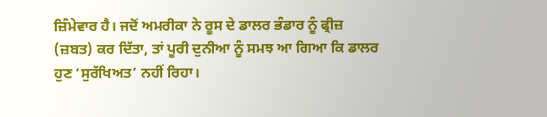ਜ਼ਿੰਮੇਵਾਰ ਹੈ। ਜਦੋਂ ਅਮਰੀਕਾ ਨੇ ਰੂਸ ਦੇ ਡਾਲਰ ਭੰਡਾਰ ਨੂੰ ਫ੍ਰੀਜ਼ (ਜ਼ਬਤ) ਕਰ ਦਿੱਤਾ, ਤਾਂ ਪੂਰੀ ਦੁਨੀਆ ਨੂੰ ਸਮਝ ਆ ਗਿਆ ਕਿ ਡਾਲਰ ਹੁਣ ‘ਸੁਰੱਖਿਅਤ’ ਨਹੀਂ ਰਿਹਾ।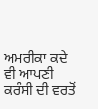ਅਮਰੀਕਾ ਕਦੇ ਵੀ ਆਪਣੀ ਕਰੰਸੀ ਦੀ ਵਰਤੋਂ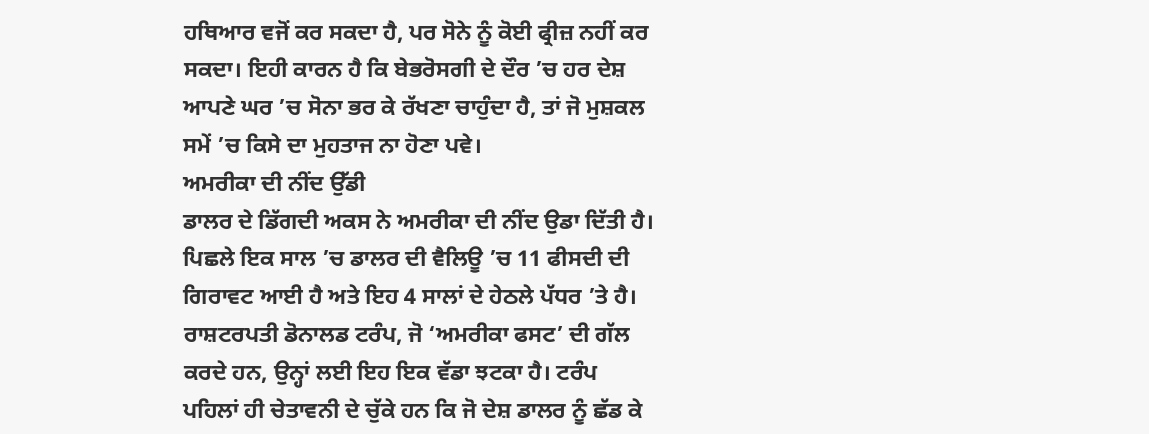ਹਥਿਆਰ ਵਜੋਂ ਕਰ ਸਕਦਾ ਹੈ, ਪਰ ਸੋਨੇ ਨੂੰ ਕੋਈ ਫ੍ਰੀਜ਼ ਨਹੀਂ ਕਰ ਸਕਦਾ। ਇਹੀ ਕਾਰਨ ਹੈ ਕਿ ਬੇਭਰੋਸਗੀ ਦੇ ਦੌਰ ’ਚ ਹਰ ਦੇਸ਼ ਆਪਣੇ ਘਰ ’ਚ ਸੋਨਾ ਭਰ ਕੇ ਰੱਖਣਾ ਚਾਹੁੰਦਾ ਹੈ, ਤਾਂ ਜੋ ਮੁਸ਼ਕਲ ਸਮੇਂ ’ਚ ਕਿਸੇ ਦਾ ਮੁਹਤਾਜ ਨਾ ਹੋਣਾ ਪਵੇ।
ਅਮਰੀਕਾ ਦੀ ਨੀਂਦ ਉੱਡੀ
ਡਾਲਰ ਦੇ ਡਿੱਗਦੀ ਅਕਸ ਨੇ ਅਮਰੀਕਾ ਦੀ ਨੀਂਦ ਉਡਾ ਦਿੱਤੀ ਹੈ। ਪਿਛਲੇ ਇਕ ਸਾਲ ’ਚ ਡਾਲਰ ਦੀ ਵੈਲਿਊ ’ਚ 11 ਫੀਸਦੀ ਦੀ ਗਿਰਾਵਟ ਆਈ ਹੈ ਅਤੇ ਇਹ 4 ਸਾਲਾਂ ਦੇ ਹੇਠਲੇ ਪੱਧਰ ’ਤੇ ਹੈ। ਰਾਸ਼ਟਰਪਤੀ ਡੋਨਾਲਡ ਟਰੰਪ, ਜੋ ‘ਅਮਰੀਕਾ ਫਸਟ’ ਦੀ ਗੱਲ ਕਰਦੇ ਹਨ, ਉਨ੍ਹਾਂ ਲਈ ਇਹ ਇਕ ਵੱਡਾ ਝਟਕਾ ਹੈ। ਟਰੰਪ ਪਹਿਲਾਂ ਹੀ ਚੇਤਾਵਨੀ ਦੇ ਚੁੱਕੇ ਹਨ ਕਿ ਜੋ ਦੇਸ਼ ਡਾਲਰ ਨੂੰ ਛੱਡ ਕੇ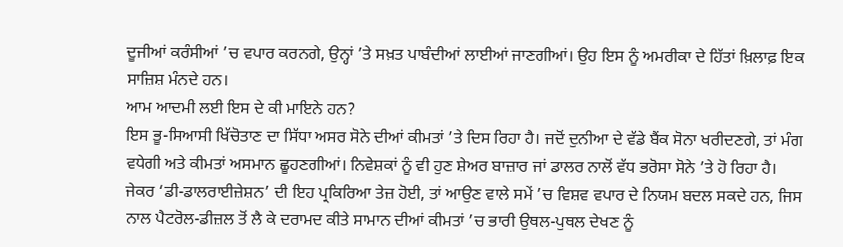ਦੂਜੀਆਂ ਕਰੰਸੀਆਂ ’ਚ ਵਪਾਰ ਕਰਨਗੇ, ਉਨ੍ਹਾਂ ’ਤੇ ਸਖ਼ਤ ਪਾਬੰਦੀਆਂ ਲਾਈਆਂ ਜਾਣਗੀਆਂ। ਉਹ ਇਸ ਨੂੰ ਅਮਰੀਕਾ ਦੇ ਹਿੱਤਾਂ ਖ਼ਿਲਾਫ਼ ਇਕ ਸਾਜ਼ਿਸ਼ ਮੰਨਦੇ ਹਨ।
ਆਮ ਆਦਮੀ ਲਈ ਇਸ ਦੇ ਕੀ ਮਾਇਨੇ ਹਨ?
ਇਸ ਭੂ-ਸਿਆਸੀ ਖਿੱਚੋਤਾਣ ਦਾ ਸਿੱਧਾ ਅਸਰ ਸੋਨੇ ਦੀਆਂ ਕੀਮਤਾਂ ’ਤੇ ਦਿਸ ਰਿਹਾ ਹੈ। ਜਦੋਂ ਦੁਨੀਆ ਦੇ ਵੱਡੇ ਬੈਂਕ ਸੋਨਾ ਖਰੀਦਣਗੇ, ਤਾਂ ਮੰਗ ਵਧੇਗੀ ਅਤੇ ਕੀਮਤਾਂ ਅਸਮਾਨ ਛੂਹਣਗੀਆਂ। ਨਿਵੇਸ਼ਕਾਂ ਨੂੰ ਵੀ ਹੁਣ ਸ਼ੇਅਰ ਬਾਜ਼ਾਰ ਜਾਂ ਡਾਲਰ ਨਾਲੋਂ ਵੱਧ ਭਰੋਸਾ ਸੋਨੇ ’ਤੇ ਹੋ ਰਿਹਾ ਹੈ। ਜੇਕਰ ‘ਡੀ-ਡਾਲਰਾਈਜ਼ੇਸ਼ਨ’ ਦੀ ਇਹ ਪ੍ਰਕਿਰਿਆ ਤੇਜ਼ ਹੋਈ, ਤਾਂ ਆਉਣ ਵਾਲੇ ਸਮੇਂ ’ਚ ਵਿਸ਼ਵ ਵਪਾਰ ਦੇ ਨਿਯਮ ਬਦਲ ਸਕਦੇ ਹਨ, ਜਿਸ ਨਾਲ ਪੈਟਰੋਲ-ਡੀਜ਼ਲ ਤੋਂ ਲੈ ਕੇ ਦਰਾਮਦ ਕੀਤੇ ਸਾਮਾਨ ਦੀਆਂ ਕੀਮਤਾਂ ’ਚ ਭਾਰੀ ਉਥਲ-ਪੁਥਲ ਦੇਖਣ ਨੂੰ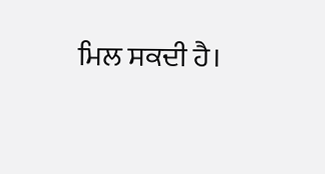ਮਿਲ ਸਕਦੀ ਹੈ।